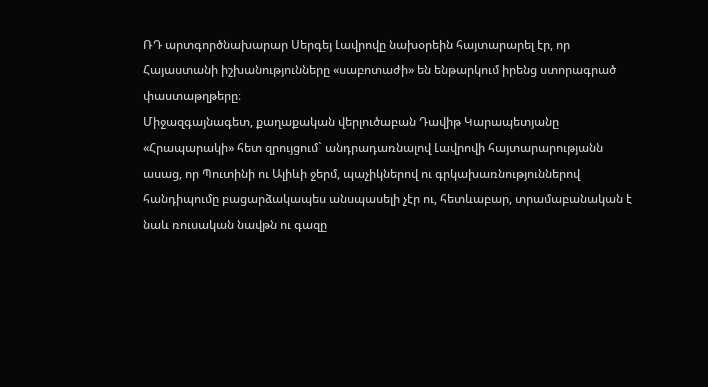ՌԴ արտգործնախարար Սերգեյ Լավրովը նախօրեին հայտարարել էր, որ Հայաստանի իշխանությունները «սաբոտաժի» են ենթարկում իրենց ստորագրած փաստաթղթերը։
Միջազգայնագետ, քաղաքական վերլուծաբան Դավիթ Կարապետյանը «Հրապարակի» հետ զրույցում` անդրադառնալով Լավրովի հայտարարությանն ասաց, որ Պուտինի ու Ալիևի ջերմ, պաչիկներով ու գրկախառնություններով հանդիպումը բացարձակապես անսպասելի չէր ու, հետևաբար, տրամաբանական է նաև ռուսական նավթն ու գազը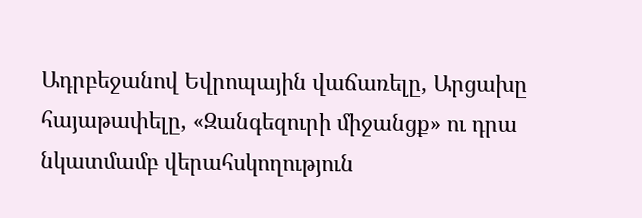Ադրբեջանով Եվրոպային վաճառելը, Արցախը հայաթափելը, «Զանգեզուրի միջանցք» ու դրա նկատմամբ վերահսկողություն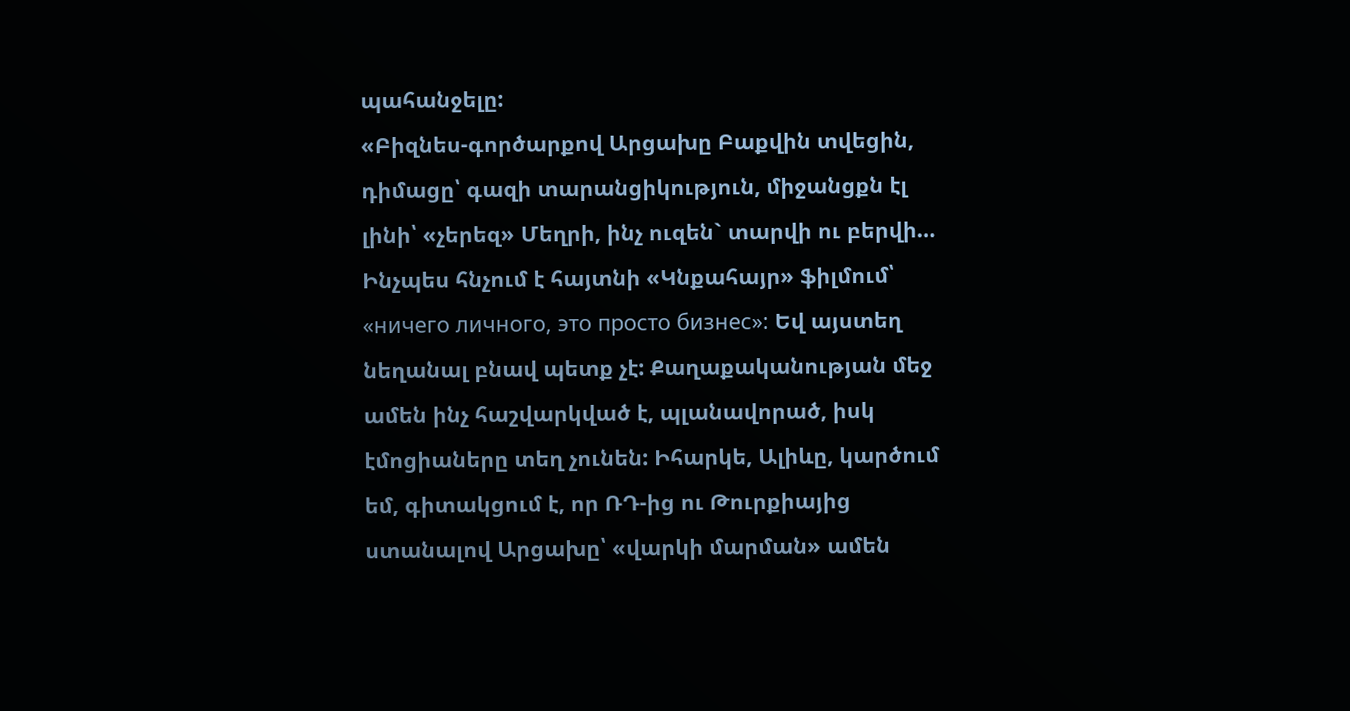պահանջելը:
«Բիզնես-գործարքով Արցախը Բաքվին տվեցին, դիմացը՝ գազի տարանցիկություն, միջանցքն էլ լինի՝ «չերեզ» Մեղրի, ինչ ուզեն` տարվի ու բերվի… Ինչպես հնչում է հայտնի «Կնքահայր» ֆիլմում՝ «ничего личного, это просто бизнес»: Եվ այստեղ նեղանալ բնավ պետք չէ: Քաղաքականության մեջ ամեն ինչ հաշվարկված է, պլանավորած, իսկ էմոցիաները տեղ չունեն: Իհարկե, Ալիևը, կարծում եմ, գիտակցում է, որ ՌԴ-ից ու Թուրքիայից ստանալով Արցախը՝ «վարկի մարման» ամեն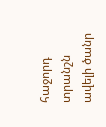հաջորդ տրանշն ավելի ծանր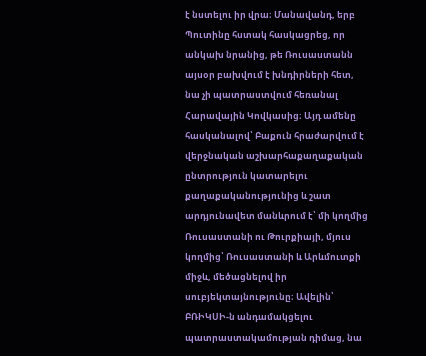է նստելու իր վրա։ Մանավանդ, երբ Պուտինը հստակ հասկացրեց, որ անկախ նրանից, թե Ռուսաստանն այսօր բախվում է խնդիրների հետ, նա չի պատրաստվում հեռանալ Հարավային Կովկասից։ Այդ ամենը հասկանալով՝ Բաքուն հրաժարվում է վերջնական աշխարհաքաղաքական ընտրություն կատարելու քաղաքականությունից և շատ արդյունավետ մանևրում է՝ մի կողմից Ռուսաստանի ու Թուրքիայի, մյուս կողմից՝ Ռուսաստանի և Արևմուտքի միջև, մեծացնելով իր սուբյեկտայնությունը։ Ավելին՝ ԲՌԻԿՍԻ-ն անդամակցելու պատրաստակամության դիմաց, նա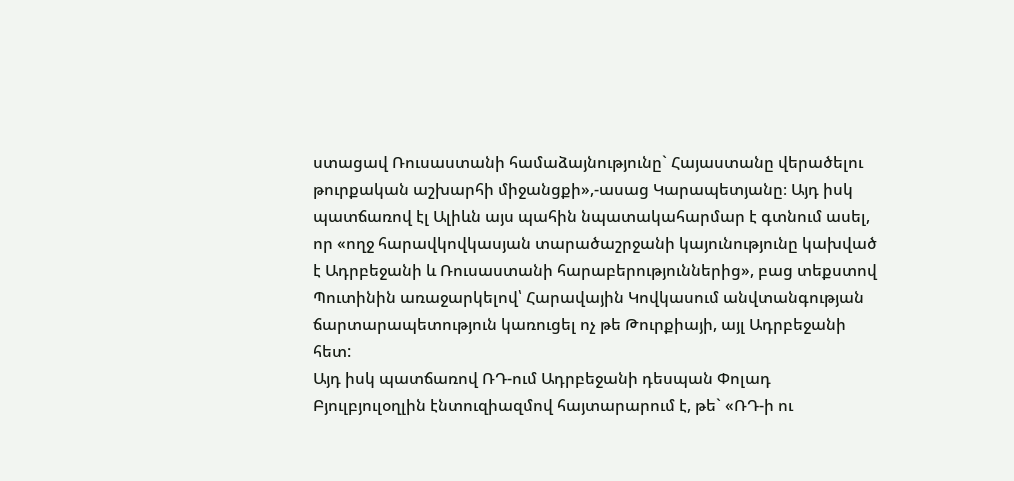ստացավ Ռուսաստանի համաձայնությունը` Հայաստանը վերածելու թուրքական աշխարհի միջանցքի»,-ասաց Կարապետյանը։ Այդ իսկ պատճառով էլ Ալիևն այս պահին նպատակահարմար է գտնում ասել, որ «ողջ հարավկովկասյան տարածաշրջանի կայունությունը կախված է Ադրբեջանի և Ռուսաստանի հարաբերություններից», բաց տեքստով Պուտինին առաջարկելով՝ Հարավային Կովկասում անվտանգության ճարտարապետություն կառուցել ոչ թե Թուրքիայի, այլ Ադրբեջանի հետ:
Այդ իսկ պատճառով ՌԴ-ում Ադրբեջանի դեսպան Փոլադ Բյուլբյուլօղլին էնտուզիազմով հայտարարում է, թե` «ՌԴ-ի ու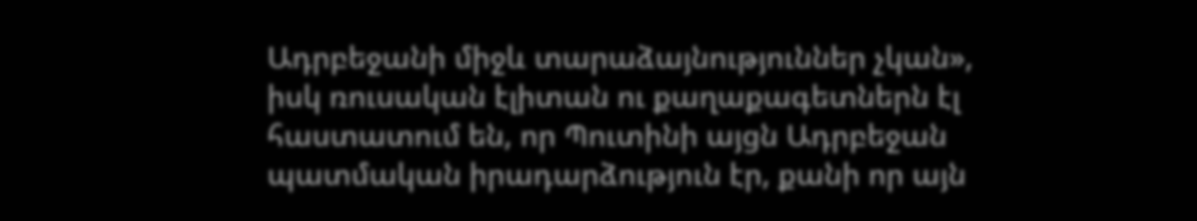Ադրբեջանի միջև տարաձայնություններ չկան», իսկ ռուսական էլիտան ու քաղաքագետներն էլ հաստատում են, որ Պուտինի այցն Ադրբեջան պատմական իրադարձություն էր, քանի որ այն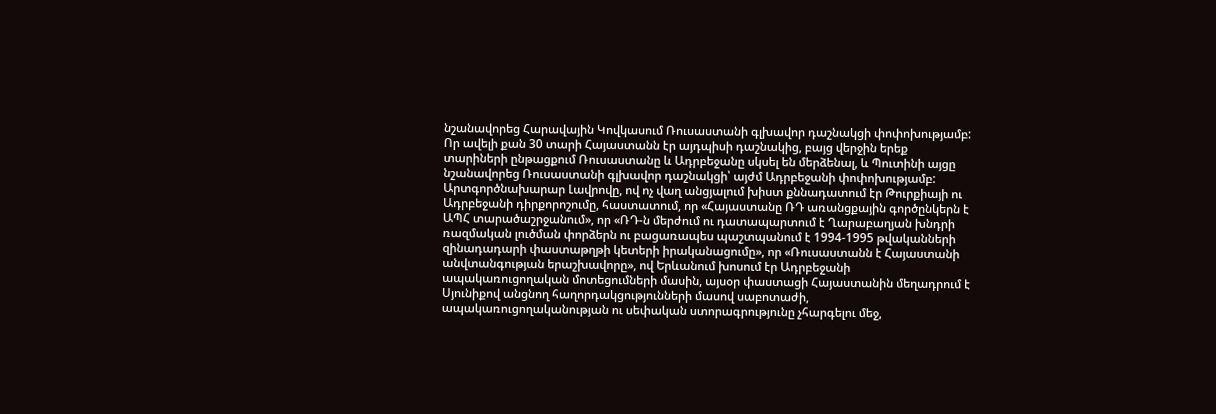նշանավորեց Հարավային Կովկասում Ռուսաստանի գլխավոր դաշնակցի փոփոխությամբ: Որ ավելի քան 30 տարի Հայաստանն էր այդպիսի դաշնակից, բայց վերջին երեք տարիների ընթացքում Ռուսաստանը և Ադրբեջանը սկսել են մերձենալ, և Պուտինի այցը նշանավորեց Ռուսաստանի գլխավոր դաշնակցի՝ այժմ Ադրբեջանի փոփոխությամբ:
Արտգործնախարար Լավրովը, ով ոչ վաղ անցյալում խիստ քննադատում էր Թուրքիայի ու Ադրբեջանի դիրքորոշումը, հաստատում, որ «Հայաստանը ՌԴ առանցքային գործընկերն է ԱՊՀ տարածաշրջանում», որ «ՌԴ-ն մերժում ու դատապարտում է Ղարաբաղյան խնդրի ռազմական լուծման փորձերն ու բացառապես պաշտպանում է 1994-1995 թվականների զինադադարի փաստաթղթի կետերի իրականացումը», որ «Ռուսաստանն է Հայաստանի անվտանգության երաշխավորը», ով Երևանում խոսում էր Ադրբեջանի ապակառուցողական մոտեցումների մասին, այսօր փաստացի Հայաստանին մեղադրում է Սյունիքով անցնող հաղորդակցությունների մասով սաբոտաժի, ապակառուցողականության ու սեփական ստորագրությունը չհարգելու մեջ,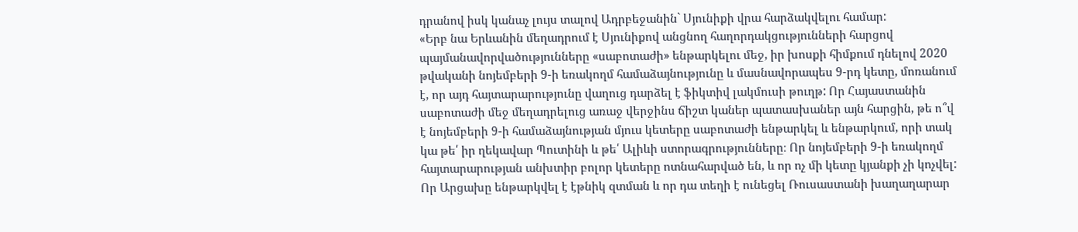դրանով իսկ կանաչ լույս տալով Ադրբեջանին` Սյունիքի վրա հարձակվելու համար:
«Երբ նա Երևանին մեղադրում է Սյունիքով անցնող հաղորդակցությունների հարցով պայմանավորվածությունները «սաբոտաժի» ենթարկելու մեջ, իր խոսքի հիմքում դնելով 2020 թվականի նոյեմբերի 9-ի եռակողմ համաձայնությունը և մասնավորապես 9-րդ կետը, մոռանում է, որ այդ հայտարարությունը վաղուց դարձել է ֆիկտիվ լակմուսի թուղթ: Որ Հայաստանին սաբոտաժի մեջ մեղադրելուց առաջ վերջինս ճիշտ կաներ պատասխաներ այն հարցին, թե ո՞վ է նոյեմբերի 9-ի համաձայնության մյուս կետերը սաբոտաժի ենթարկել և ենթարկում, որի տակ կա թե՛ իր ղեկավար Պուտինի և թե՛ Ալիևի ստորագրությունները։ Որ նոյեմբերի 9-ի եռակողմ հայտարարության անխտիր բոլոր կետերը ոտնահարված են, և որ ոչ մի կետը կյանքի չի կոչվել: Որ Արցախը ենթարկվել է էթնիկ զտման և որ դա տեղի է ունեցել Ռուսաստանի խաղաղարար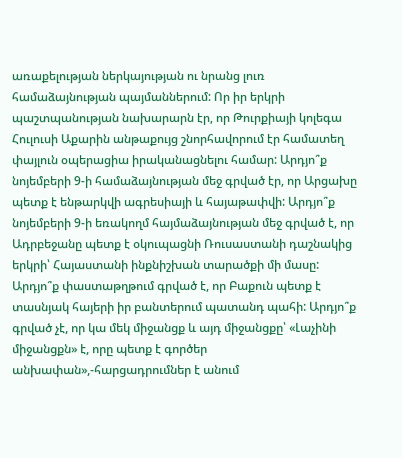առաքելության ներկայության ու նրանց լուռ համաձայնության պայմաններում: Որ իր երկրի պաշտպանության նախարարն էր, որ Թուրքիայի կոլեգա Հուլուսի Աքարին անթաքույց շնորհավորում էր համատեղ փայլուն օպերացիա իրականացնելու համար: Արդյո՞ք նոյեմբերի 9-ի համաձայնության մեջ գրված էր, որ Արցախը պետք է ենթարկվի ագրեսիայի և հայաթափվի: Արդյո՞ք նոյեմբերի 9-ի եռակողմ հայմաձայնության մեջ գրված է, որ Ադրբեջանը պետք է օկուպացնի Ռուսաստանի դաշնակից երկրի՝ Հայաստանի ինքնիշխան տարածքի մի մասը: Արդյո՞ք փաստաթղթում գրված է, որ Բաքուն պետք է տասնյակ հայերի իր բանտերում պատանդ պահի: Արդյո՞ք գրված չէ, որ կա մեկ միջանցք և այդ միջանցքը՝ «Լաչինի միջանցքն» է, որը պետք է գործեր անխափան»,-հարցադրումներ է անում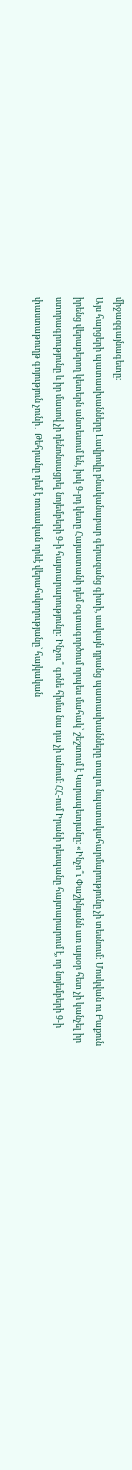միջազգայնագետը։
Այս հարցերի պատասխանները Լավրովը բնականաբար գերազանց գիտի, սակայն դրանց պատասխանները տալու նպատակահարմարությունը չի տեսնում: Մոսկվան ու Բաքուն իրենց վերաբերող կետերն անտեսում են, իսկ 9-րդ կետը Հայաստանի դեմ օգտագործում որպես մահակ՝ շեշտում է Կարապետյանը։ «Ինչո՞ւ Փաշինյանն առ այսօր հետ չի կանչել իր ստորագրությունը և իր մասով չի դենոնսացրել նոյեմբերի 9-ի հայտարարությունը: Ինչու՞ գոնե հիմա նա դա չի անում։ ՀՀ-ում Իրանի դեսպանը հայտարարում է, որ նոյեմբերի 9-ի փաստաթուղթ գոյություն չունի․ Թեհրանը դեմ է ռուսական որևէ վերահսկողությանը` հայկական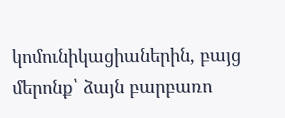կոմունիկացիաներին, բայց մերոնք՝ ձայն բարբառո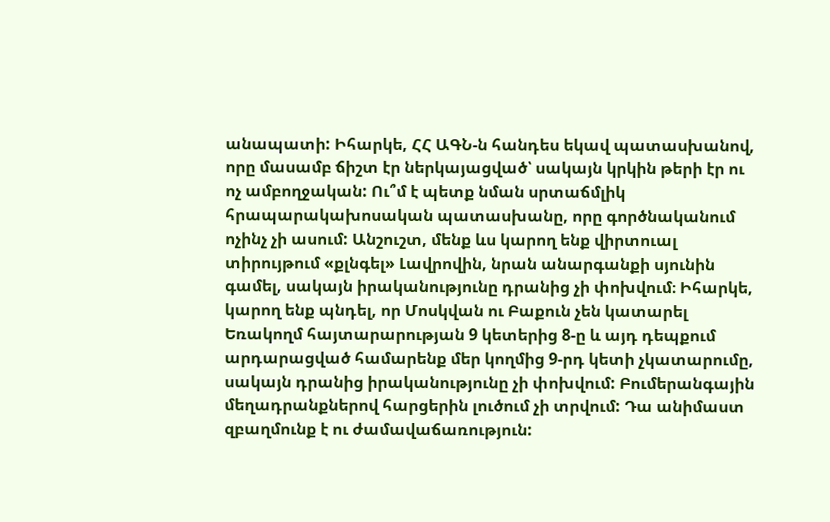անապատի: Իհարկե, ՀՀ ԱԳՆ-ն հանդես եկավ պատասխանով, որը մասամբ ճիշտ էր ներկայացված՝ սակայն կրկին թերի էր ու ոչ ամբողջական: Ու՞մ է պետք նման սրտաճմլիկ հրապարակախոսական պատասխանը, որը գործնականում ոչինչ չի ասում: Անշուշտ, մենք ևս կարող ենք վիրտուալ տիրույթում «քլնգել» Լավրովին, նրան անարգանքի սյունին գամել, սակայն իրականությունը դրանից չի փոխվում։ Իհարկե, կարող ենք պնդել, որ Մոսկվան ու Բաքուն չեն կատարել Եռակողմ հայտարարության 9 կետերից 8-ը և այդ դեպքում արդարացված համարենք մեր կողմից 9-րդ կետի չկատարումը, սակայն դրանից իրականությունը չի փոխվում: Բումերանգային մեղադրանքներով հարցերին լուծում չի տրվում: Դա անիմաստ զբաղմունք է ու ժամավաճառություն: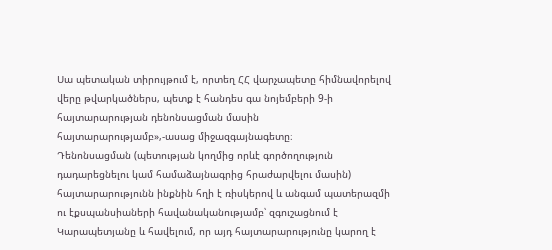Սա պետական տիրույթում է, որտեղ ՀՀ վարչապետը հիմնավորելով վերը թվարկածներս, պետք է հանդես գա նոյեմբերի 9-ի հայտարարության դենոնսացման մասին հայտարարությամբ»,-ասաց միջազգայնագետը։
Դենոնսացման (պետության կողմից որևէ գործողություն դադարեցնելու կամ համաձայնագրից հրաժարվելու մասին) հայտարարությունն ինքնին հղի է ռիսկերով և անգամ պատերազմի ու էքսպանսիաների հավանականությամբ՝ զգուշացնում է Կարապետյանը և հավելում, որ այդ հայտարարությունը կարող է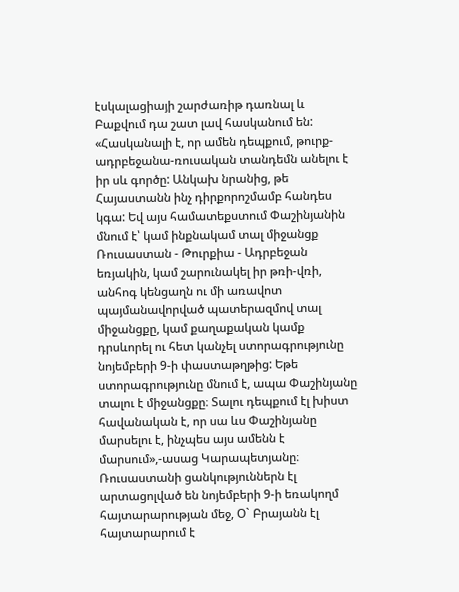էսկալացիայի շարժառիթ դառնալ և Բաքվում դա շատ լավ հասկանում են: «Հասկանալի է, որ ամեն դեպքում, թուրք-ադրբեջանա-ռուսական տանդեմն անելու է իր սև գործը: Անկախ նրանից, թե Հայաստանն ինչ դիրքորոշմամբ հանդես կգա: Եվ այս համատեքստում Փաշինյանին մնում է՝ կամ ինքնակամ տալ միջանցք Ռուսաստան - Թուրքիա - Ադրբեջան եռյակին, կամ շարունակել իր թռի-վռի, անհոգ կենցաղն ու մի առավոտ պայմանավորված պատերազմով տալ միջանցքը, կամ քաղաքական կամք դրսևորել ու հետ կանչել ստորագրությունը նոյեմբերի 9-ի փաստաթղթից: Եթե ստորագրությունը մնում է, ապա Փաշինյանը տալու է միջանցքը։ Տալու դեպքում էլ խիստ հավանական է, որ սա ևս Փաշինյանը մարսելու է, ինչպես այս ամենն է մարսում»,-ասաց Կարապետյանը։
Ռուսաստանի ցանկություններն էլ արտացոլված են նոյեմբերի 9-ի եռակողմ հայտարարության մեջ, Օ` Բրայանն էլ հայտարարում է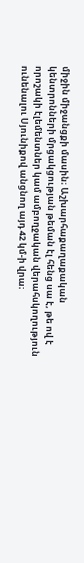միջին միջանցքի մասին։ Աշխարհաքաղաքական կենտրոնների մրցակցության թեման էլ հենց սա է, թե ով է որոշակի էլեմենտներ կամ ամբողջական վերահսկողություն ունենալու Սյունիքով անցնող այդ 42 կմ-ի վրա։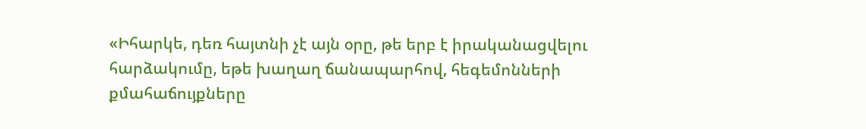«Իհարկե, դեռ հայտնի չէ այն օրը, թե երբ է իրականացվելու հարձակումը, եթե խաղաղ ճանապարհով, հեգեմոնների քմահաճույքները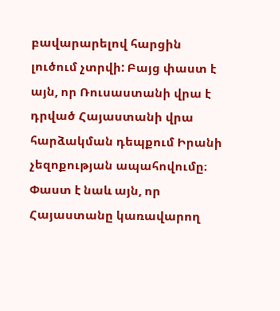բավարարելով հարցին լուծում չտրվի: Բայց փաստ է այն, որ Ռուսաստանի վրա է դրված Հայաստանի վրա հարձակման դեպքում Իրանի չեզոքության ապահովումը։ Փաստ է նաև այն, որ Հայաստանը կառավարող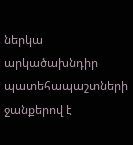ներկա արկածախնդիր պատեհապաշտների ջանքերով է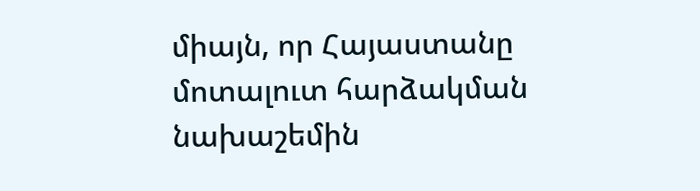միայն, որ Հայաստանը մոտալուտ հարձակման նախաշեմին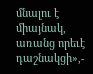մնալու է միայնակ, առանց որեւէ դաշնակցի»,-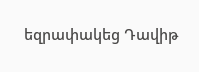եզրափակեց Դավիթ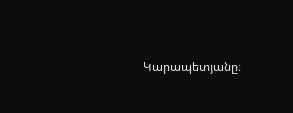Կարապետյանը։